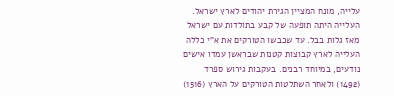עלייה, מונח המציין הגירת יהודים לארץ ישראל.
העלייה היתה תופעה של קבע בתולדות עם ישראל מאז גלות בבל. עד שכבשו הטורקים את א"י כללה העלייה לארץ קבוצות קטנות שבראשן עמדו אישים נודעים, במיוחד רבנים. בעקבות גירוש ספרד (1492) ולאחר השתלטות הטורקים על הארץ (1516)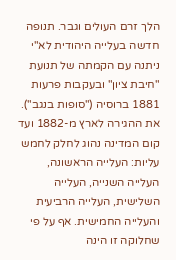הלך זרם העולים וגבר. תנופה חדשה בעלייה היהודית לא"י ניתנה עם הקמתה של תנועת "חיבת ציון" ובעקבות פרעות 1881 ברוסיה ("סופות בנגב").
את ההגירה לארץ מ-1882 ועד קום המדינה נהוג לחלק לחמש עליות: העלייה הראשונה, העלייה השנייה, העלייה השלישית, העלייה הרביעית והעלייה החמישית. אף על פי שחלוקה זו הינה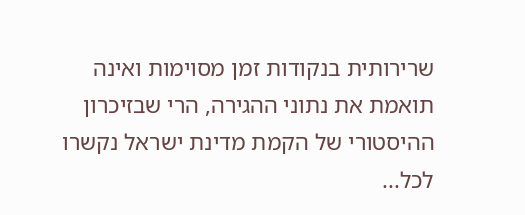שרירותית בנקודות זמן מסוימות ואינה תואמת את נתוני ההגירה, הרי שבזיכרון ההיסטורי של הקמת מדינת ישראל נקשרו לכל...